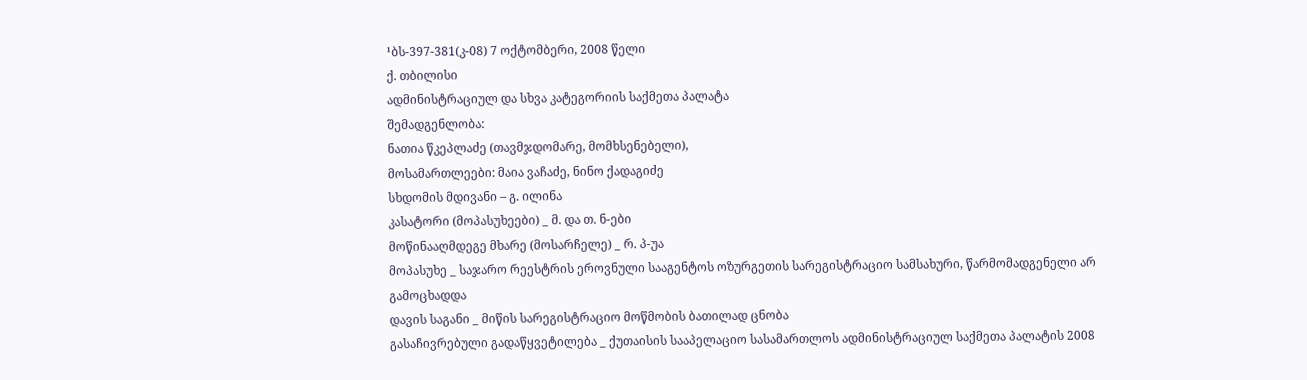¹ბს-397-381(კ-08) 7 ოქტომბერი, 2008 წელი
ქ. თბილისი
ადმინისტრაციულ და სხვა კატეგორიის საქმეთა პალატა
შემადგენლობა:
ნათია წკეპლაძე (თავმჯდომარე, მომხსენებელი),
მოსამართლეები: მაია ვაჩაძე, ნინო ქადაგიძე
სხდომის მდივანი – გ. ილინა
კასატორი (მოპასუხეები) _ მ. და თ. ნ-ები
მოწინააღმდეგე მხარე (მოსარჩელე) _ რ. პ-უა
მოპასუხე _ საჯარო რეესტრის ეროვნული სააგენტოს ოზურგეთის სარეგისტრაციო სამსახური, წარმომადგენელი არ გამოცხადდა
დავის საგანი _ მიწის სარეგისტრაციო მოწმობის ბათილად ცნობა
გასაჩივრებული გადაწყვეტილება _ ქუთაისის სააპელაციო სასამართლოს ადმინისტრაციულ საქმეთა პალატის 2008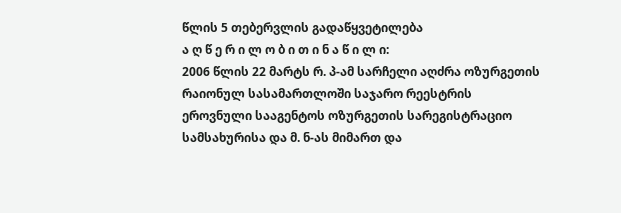წლის 5 თებერვლის გადაწყვეტილება
ა ღ წ ე რ ი ლ ო ბ ი თ ი ნ ა წ ი ლ ი:
2006 წლის 22 მარტს რ. პ-ამ სარჩელი აღძრა ოზურგეთის რაიონულ სასამართლოში საჯარო რეესტრის ეროვნული სააგენტოს ოზურგეთის სარეგისტრაციო სამსახურისა და მ. ნ-ას მიმართ და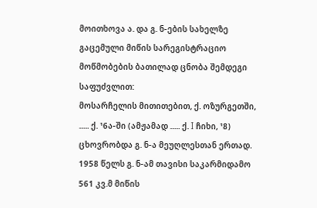მოითხოვა ა. და გ. ნ-ების სახელზე გაცემული მიწის სარეგისტრაციო მოწმობების ბათილად ცნობა შემდეგი საფუძვლით:
მოსარჩელის მითითებით, ქ. ოზურგეთში, ..... ქ. ¹6ა-ში (ამჟამად ..... ქ. I ჩიხი, ¹8) ცხოვრობდა გ. ნ-ა მეუღლესთან ერთად. 1958 წელს გ. ნ-ამ თავისი საკარმიდამო 561 კვ.მ მიწის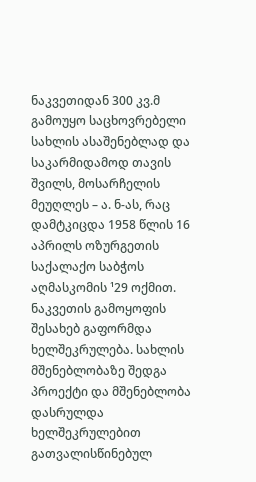ნაკვეთიდან 300 კვ.მ გამოუყო საცხოვრებელი სახლის ასაშენებლად და საკარმიდამოდ თავის შვილს, მოსარჩელის მეუღლეს – ა. ნ-ას, რაც დამტკიცდა 1958 წლის 16 აპრილს ოზურგეთის საქალაქო საბჭოს აღმასკომის ¹29 ოქმით. ნაკვეთის გამოყოფის შესახებ გაფორმდა ხელშეკრულება. სახლის მშენებლობაზე შედგა პროექტი და მშენებლობა დასრულდა ხელშეკრულებით გათვალისწინებულ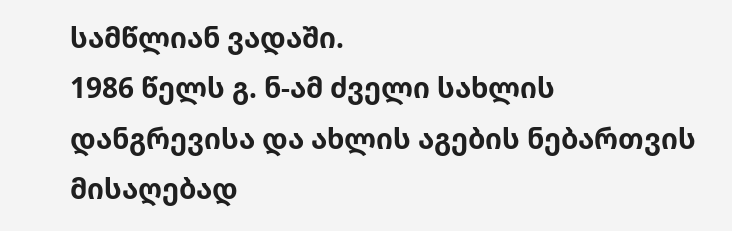სამწლიან ვადაში.
1986 წელს გ. ნ-ამ ძველი სახლის დანგრევისა და ახლის აგების ნებართვის მისაღებად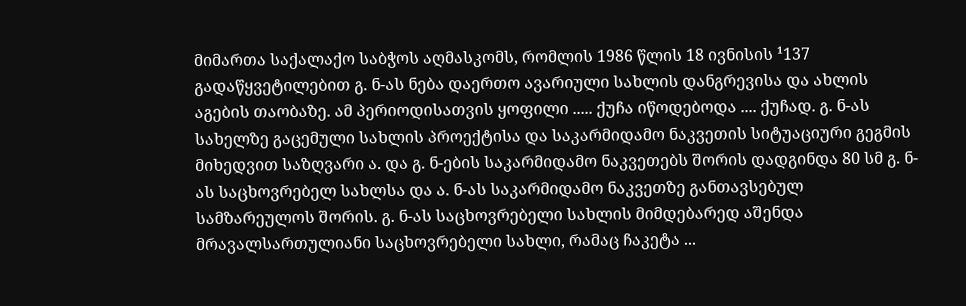მიმართა საქალაქო საბჭოს აღმასკომს, რომლის 1986 წლის 18 ივნისის ¹137 გადაწყვეტილებით გ. ნ-ას ნება დაერთო ავარიული სახლის დანგრევისა და ახლის აგების თაობაზე. ამ პერიოდისათვის ყოფილი ..... ქუჩა იწოდებოდა .... ქუჩად. გ. ნ-ას სახელზე გაცემული სახლის პროექტისა და საკარმიდამო ნაკვეთის სიტუაციური გეგმის მიხედვით საზღვარი ა. და გ. ნ-ების საკარმიდამო ნაკვეთებს შორის დადგინდა 80 სმ გ. ნ-ას საცხოვრებელ სახლსა და ა. ნ-ას საკარმიდამო ნაკვეთზე განთავსებულ სამზარეულოს შორის. გ. ნ-ას საცხოვრებელი სახლის მიმდებარედ აშენდა მრავალსართულიანი საცხოვრებელი სახლი, რამაც ჩაკეტა ...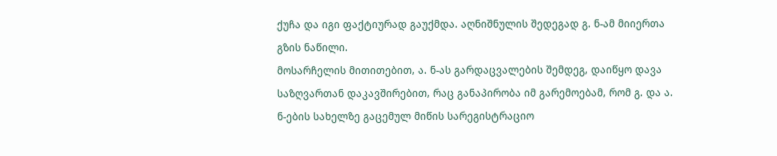ქუჩა და იგი ფაქტიურად გაუქმდა. აღნიშნულის შედეგად გ. ნ-ამ მიიერთა გზის ნაწილი.
მოსარჩელის მითითებით, ა. ნ-ას გარდაცვალების შემდეგ, დაიწყო დავა საზღვართან დაკავშირებით, რაც განაპირობა იმ გარემოებამ, რომ გ. და ა. ნ-ების სახელზე გაცემულ მიწის სარეგისტრაციო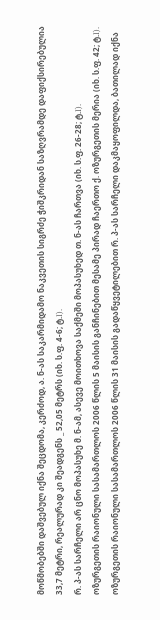მოწმობებში დაშვებულ იქნა შეცდომა, კერძოდ, ა. ნ-ას საკარმიდამო ნაკვეთის სიგრძე ჭიშკრიდან საზღვრამდე დაფიქსირებულია 33,7 მეტრი, რეალურად კი შეადგენს _ 52,05 მეტრს (იხ. ს.ფ. 4-6; ტ.I).
რ. პ-ას სარჩელი არ ცნო მოპასუხე მ. ნ-ამ, ასევე მოითხოვა საქმეში მოპასუხედ თ. ნ-ას ჩართვა (იხ. ს.ფ. 26-28; ტ.I).
ოზურგეთის რაიონული სასამართლოს 2006 წლის 5 მაისის განჩინებით მესამე პირად ჩაერთო ქ. ოზურგეთის მერია (იხ. ს.ფ. 42; ტ.I).
ოზურგეთის რაიონული სასამართლოს 2006 წლის 31 მაისის გადაწყვეტილებით რ. პ-ას სარჩელი დაკმაყოფილდა, ბათილად იქნა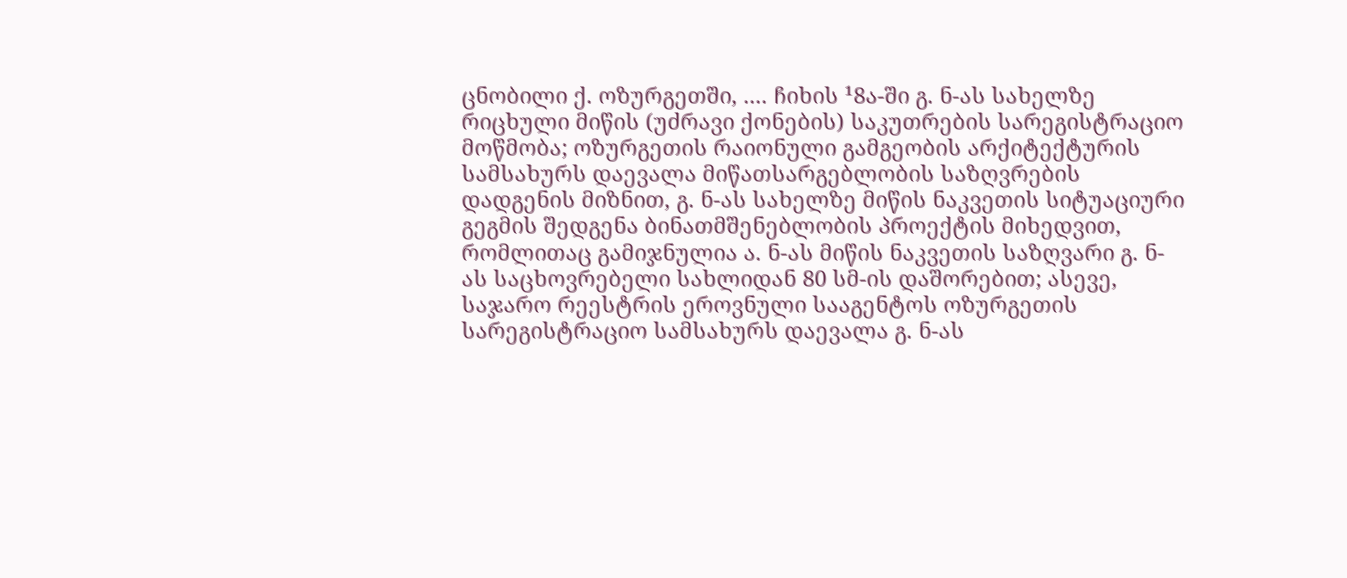ცნობილი ქ. ოზურგეთში, .... ჩიხის ¹8ა-ში გ. ნ-ას სახელზე რიცხული მიწის (უძრავი ქონების) საკუთრების სარეგისტრაციო მოწმობა; ოზურგეთის რაიონული გამგეობის არქიტექტურის სამსახურს დაევალა მიწათსარგებლობის საზღვრების დადგენის მიზნით, გ. ნ-ას სახელზე მიწის ნაკვეთის სიტუაციური გეგმის შედგენა ბინათმშენებლობის პროექტის მიხედვით, რომლითაც გამიჯნულია ა. ნ-ას მიწის ნაკვეთის საზღვარი გ. ნ-ას საცხოვრებელი სახლიდან 80 სმ-ის დაშორებით; ასევე, საჯარო რეესტრის ეროვნული სააგენტოს ოზურგეთის სარეგისტრაციო სამსახურს დაევალა გ. ნ-ას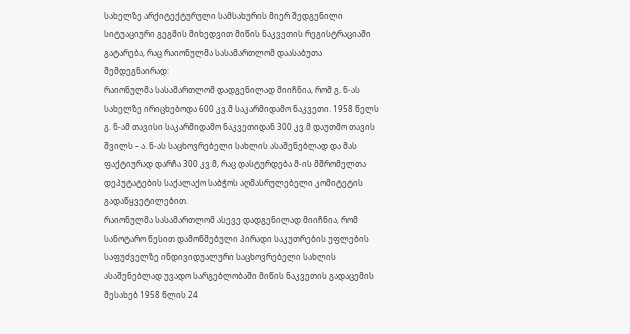სახელზე არქიტექტურული სამსახურის მიერ შედგენილი სიტუაციური გეგმის მიხედვით მიწის ნაკვეთის რეგისტრაციაში გატარება, რაც რაიონულმა სასამართლომ დაასაბუთა შემდეგნაირად:
რაიონულმა სასამართლომ დადგენილად მიიჩნია, რომ გ. ნ-ას სახელზე ირიცხებოდა 600 კვ.მ საკარმიდამო ნაკვეთი. 1958 წელს გ. ნ-ამ თავისი საკარმიდამო ნაკვეთიდან 300 კვ.მ დაუთმო თავის შვილს – ა. ნ-ას საცხოვრებელი სახლის ასაშენებლად და მას ფაქტიურად დარჩა 300 კვ.მ, რაც დასტურდება მ-ის მშრომელთა დეპუტატების საქალაქო საბჭოს აღმასრულებელი კომიტეტის გადაწყვეტილებით.
რაიონულმა სასამართლომ ასევე დადგენილად მიიჩნია, რომ სანოტარო წესით დამოწმებული პირადი საკუთრების უფლების საფუძველზე ინდივიდუალური საცხოვრებელი სახლის ასაშენებლად უვადო სარგებლობაში მიწის ნაკვეთის გადაცემის შესახებ 1958 წლის 24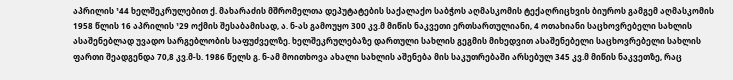აპრილის ¹44 ხელშეკრულებით ქ. მახარაძის მშრომელთა დეპუტატების საქალაქო საბჭოს აღმასკომის ტექაღრიცხვის ბიუროს გამგემ აღმასკომის 1958 წლის 16 აპრილის ¹29 ოქმის შესაბამისად, ა. ნ-ას გამოუყო 300 კვ.მ მიწის ნაკვეთი ერთსართულიანი, 4 ოთახიანი საცხოვრებელი სახლის ასაშენებლად უვადო სარგებლობის საფუძველზე. ხელშეკრულებაზე დართული სახლის გეგმის მიხედვით ასაშენებელი საცხოვრებელი სახლის ფართი შეადგენდა 70,8 კვ.მ-ს. 1986 წელს გ. ნ-ამ მოითხოვა ახალი სახლის აშენება მის საკუთრებაში არსებულ 345 კვ.მ მიწის ნაკვეთზე, რაც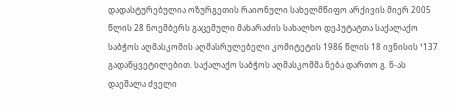დადასტურებულია ოზურგეთის რაიონული სახელმწიფო არქივის მიერ 2005 წლის 28 ნოემბერს გაცემული მახარაძის სახალხო დეპუტატთა საქალაქო საბჭოს აღმასკომის აღმასრულებელი კომიტეტის 1986 წლის 18 ივნისის ¹137 გადაწყვეტილებით. საქალაქო საბჭოს აღმასკომმა ნება დართო გ. ნ-ას დაეშალა ძველი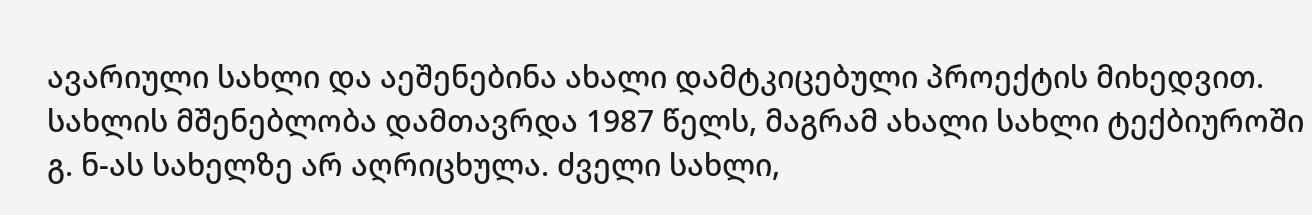ავარიული სახლი და აეშენებინა ახალი დამტკიცებული პროექტის მიხედვით. სახლის მშენებლობა დამთავრდა 1987 წელს, მაგრამ ახალი სახლი ტექბიუროში გ. ნ-ას სახელზე არ აღრიცხულა. ძველი სახლი,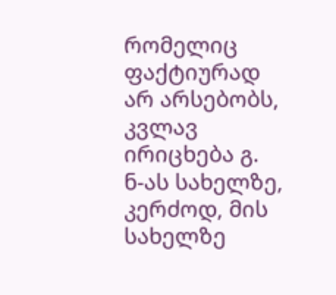რომელიც ფაქტიურად არ არსებობს, კვლავ ირიცხება გ. ნ-ას სახელზე, კერძოდ, მის სახელზე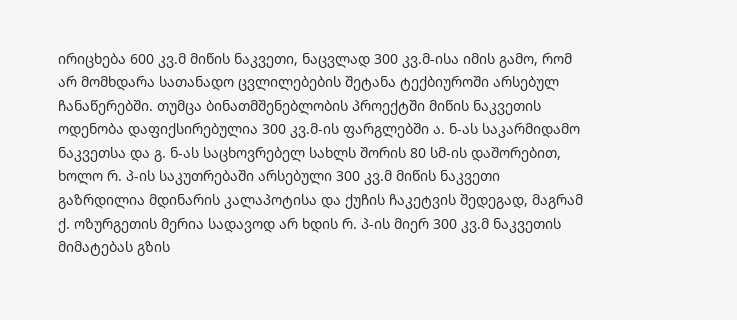ირიცხება 600 კვ.მ მიწის ნაკვეთი, ნაცვლად 300 კვ.მ-ისა იმის გამო, რომ არ მომხდარა სათანადო ცვლილებების შეტანა ტექბიუროში არსებულ ჩანაწერებში. თუმცა ბინათმშენებლობის პროექტში მიწის ნაკვეთის ოდენობა დაფიქსირებულია 300 კვ.მ-ის ფარგლებში ა. ნ-ას საკარმიდამო ნაკვეთსა და გ. ნ-ას საცხოვრებელ სახლს შორის 80 სმ-ის დაშორებით, ხოლო რ. პ-ის საკუთრებაში არსებული 300 კვ.მ მიწის ნაკვეთი გაზრდილია მდინარის კალაპოტისა და ქუჩის ჩაკეტვის შედეგად, მაგრამ ქ. ოზურგეთის მერია სადავოდ არ ხდის რ. პ-ის მიერ 300 კვ.მ ნაკვეთის მიმატებას გზის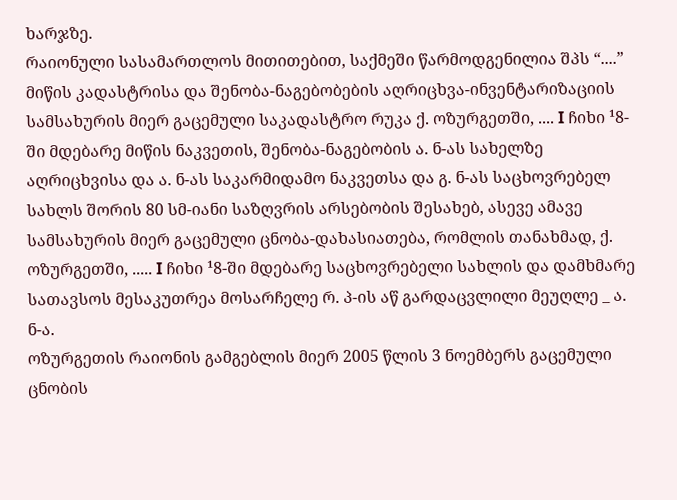ხარჯზე.
რაიონული სასამართლოს მითითებით, საქმეში წარმოდგენილია შპს “....” მიწის კადასტრისა და შენობა-ნაგებობების აღრიცხვა-ინვენტარიზაციის სამსახურის მიერ გაცემული საკადასტრო რუკა ქ. ოზურგეთში, .... I ჩიხი ¹8-ში მდებარე მიწის ნაკვეთის, შენობა-ნაგებობის ა. ნ-ას სახელზე აღრიცხვისა და ა. ნ-ას საკარმიდამო ნაკვეთსა და გ. ნ-ას საცხოვრებელ სახლს შორის 80 სმ-იანი საზღვრის არსებობის შესახებ, ასევე ამავე სამსახურის მიერ გაცემული ცნობა-დახასიათება, რომლის თანახმად, ქ. ოზურგეთში, ..... I ჩიხი ¹8-ში მდებარე საცხოვრებელი სახლის და დამხმარე სათავსოს მესაკუთრეა მოსარჩელე რ. პ-ის აწ გარდაცვლილი მეუღლე _ ა. ნ-ა.
ოზურგეთის რაიონის გამგებლის მიერ 2005 წლის 3 ნოემბერს გაცემული ცნობის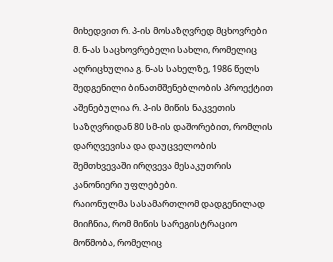მიხედვით რ. პ-ის მოსაზღვრედ მცხოვრები მ. ნ-ას საცხოვრებელი სახლი, რომელიც აღრიცხულია გ. ნ-ას სახელზე, 1986 წელს შედგენილი ბინათმშენებლობის პროექტით აშენებულია რ. პ-ის მიწის ნაკვეთის საზღვრიდან 80 სმ-ის დაშორებით, რომლის დარღვევისა და დაუცველობის შემთხვევაში ირღვევა მესაკუთრის კანონიერი უფლებები.
რაიონულმა სასამართლომ დადგენილად მიიჩნია, რომ მიწის სარეგისტრაციო მოწმობა, რომელიც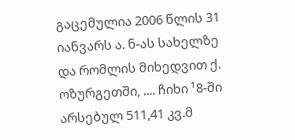გაცემულია 2006 წლის 31 იანვარს ა. ნ-ას სახელზე და რომლის მიხედვით ქ. ოზურგეთში, .... ჩიხი ¹8-ში არსებულ 511,41 კვ.მ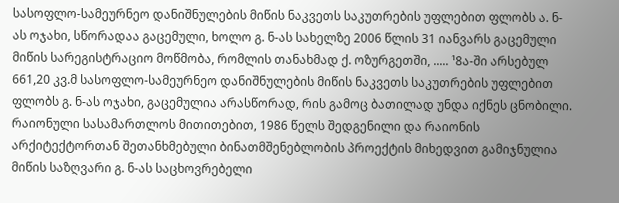სასოფლო-სამეურნეო დანიშნულების მიწის ნაკვეთს საკუთრების უფლებით ფლობს ა. ნ-ას ოჯახი, სწორადაა გაცემული, ხოლო გ. ნ-ას სახელზე 2006 წლის 31 იანვარს გაცემული მიწის სარეგისტრაციო მოწმობა, რომლის თანახმად ქ. ოზურგეთში, ..... ¹8ა-ში არსებულ 661,20 კვ.მ სასოფლო-სამეურნეო დანიშნულების მიწის ნაკვეთს საკუთრების უფლებით ფლობს გ. ნ-ას ოჯახი, გაცემულია არასწორად, რის გამოც ბათილად უნდა იქნეს ცნობილი.
რაიონული სასამართლოს მითითებით, 1986 წელს შედგენილი და რაიონის არქიტექტორთან შეთანხმებული ბინათმშენებლობის პროექტის მიხედვით გამიჯნულია მიწის საზღვარი გ. ნ-ას საცხოვრებელი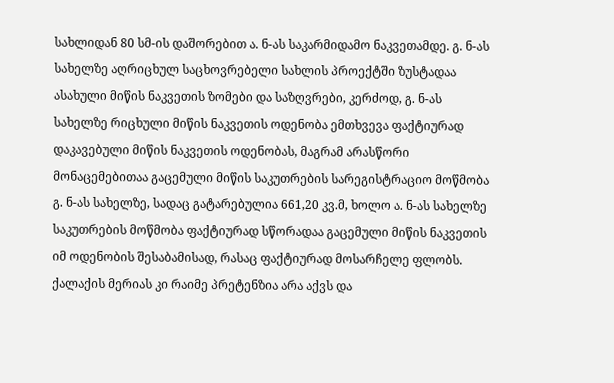სახლიდან 80 სმ-ის დაშორებით ა. ნ-ას საკარმიდამო ნაკვეთამდე. გ. ნ-ას სახელზე აღრიცხულ საცხოვრებელი სახლის პროექტში ზუსტადაა ასახული მიწის ნაკვეთის ზომები და საზღვრები, კერძოდ, გ. ნ-ას სახელზე რიცხული მიწის ნაკვეთის ოდენობა ემთხვევა ფაქტიურად დაკავებული მიწის ნაკვეთის ოდენობას, მაგრამ არასწორი მონაცემებითაა გაცემული მიწის საკუთრების სარეგისტრაციო მოწმობა გ. ნ-ას სახელზე, სადაც გატარებულია 661,20 კვ.მ, ხოლო ა. ნ-ას სახელზე საკუთრების მოწმობა ფაქტიურად სწორადაა გაცემული მიწის ნაკვეთის იმ ოდენობის შესაბამისად, რასაც ფაქტიურად მოსარჩელე ფლობს. ქალაქის მერიას კი რაიმე პრეტენზია არა აქვს და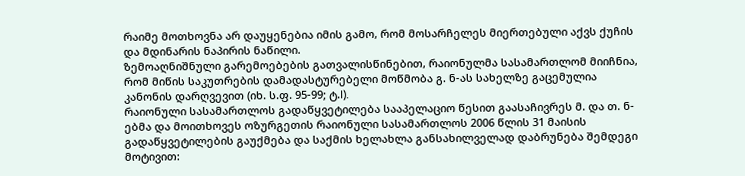რაიმე მოთხოვნა არ დაუყენებია იმის გამო, რომ მოსარჩელეს მიერთებული აქვს ქუჩის და მდინარის ნაპირის ნაწილი.
ზემოაღნიშნული გარემოებების გათვალისწინებით, რაიონულმა სასამართლომ მიიჩნია, რომ მიწის საკუთრების დამადასტურებელი მოწმობა გ. ნ-ას სახელზე გაცემულია კანონის დარღვევით (იხ. ს.ფ. 95-99; ტ.I).
რაიონული სასამართლოს გადაწყვეტილება სააპელაციო წესით გაასაჩივრეს მ. და თ. ნ-ებმა და მოითხოვეს ოზურგეთის რაიონული სასამართლოს 2006 წლის 31 მაისის გადაწყვეტილების გაუქმება და საქმის ხელახლა განსახილველად დაბრუნება შემდეგი მოტივით: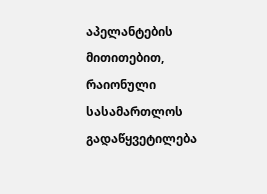აპელანტების მითითებით, რაიონული სასამართლოს გადაწყვეტილება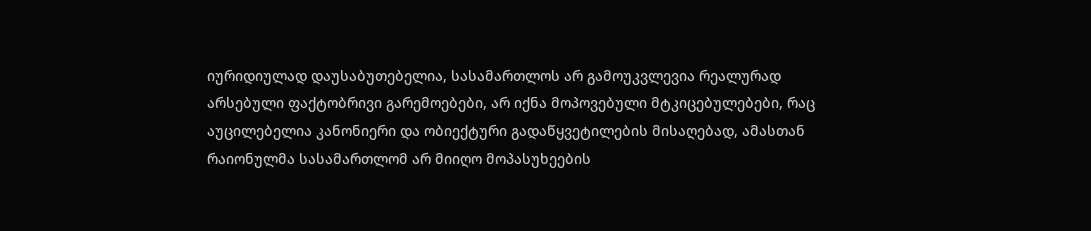იურიდიულად დაუსაბუთებელია, სასამართლოს არ გამოუკვლევია რეალურად არსებული ფაქტობრივი გარემოებები, არ იქნა მოპოვებული მტკიცებულებები, რაც აუცილებელია კანონიერი და ობიექტური გადაწყვეტილების მისაღებად, ამასთან რაიონულმა სასამართლომ არ მიიღო მოპასუხეების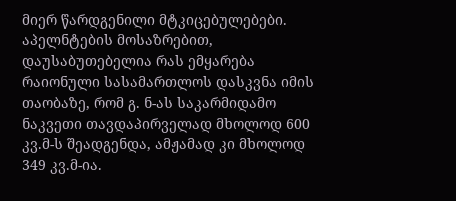მიერ წარდგენილი მტკიცებულებები.
აპელნტების მოსაზრებით, დაუსაბუთებელია რას ემყარება რაიონული სასამართლოს დასკვნა იმის თაობაზე, რომ გ. ნ-ას საკარმიდამო ნაკვეთი თავდაპირველად მხოლოდ 600 კვ.მ-ს შეადგენდა, ამჟამად კი მხოლოდ 349 კვ.მ-ია.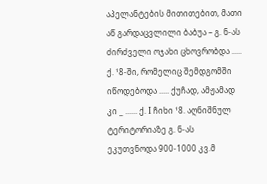აპელანტების მითითებით, მათი აწ გარდაცვლილი ბაბუა – გ. ნ-ას ძირძველი ოჯახი ცხოვრობდა ..... ქ. ¹8-ში, რომელიც შემდგომში იწოდებოდა ..... ქუჩად, ამჟამად კი _ ...... ქ. I ჩიხი ¹8. აღნიშნულ ტერიტორიაზე გ. ნ-ას ეკუთვნოდა 900-1000 კვ.მ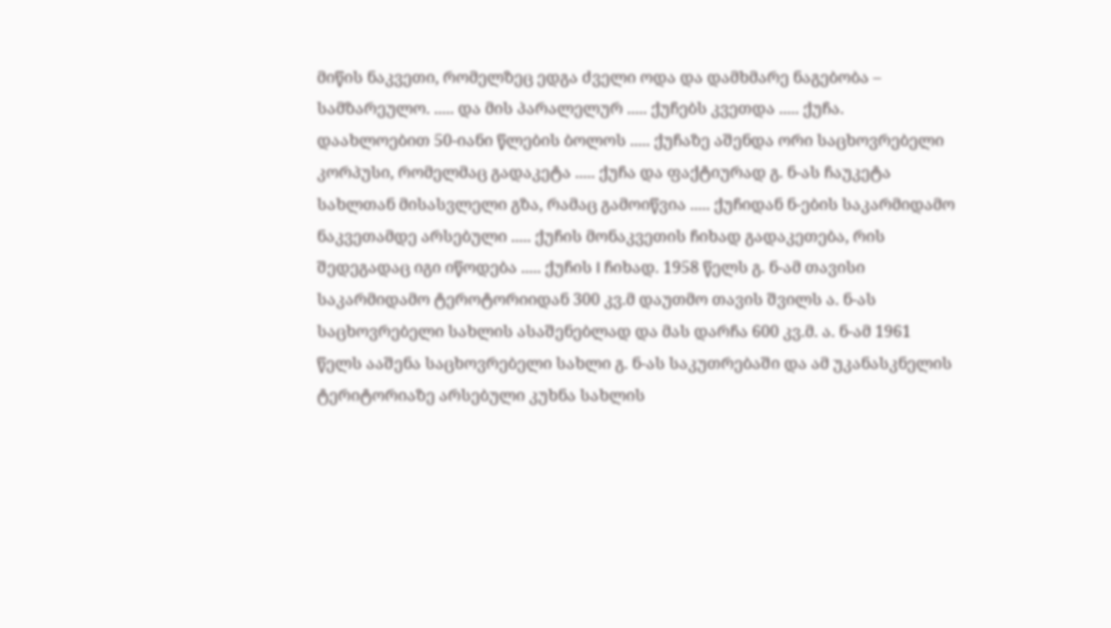მიწის ნაკვეთი, რომელზეც ედგა ძველი ოდა და დამხმარე ნაგებობა – სამზარეულო. ..... და მის პარალელურ ..... ქუჩებს კვეთდა ..... ქუჩა. დაახლოებით 50-იანი წლების ბოლოს ..... ქუჩაზე აშენდა ორი საცხოვრებელი კორპუსი, რომელმაც გადაკეტა ..... ქუჩა და ფაქტიურად გ. ნ-ას ჩაუკეტა სახლთან მისასვლელი გზა, რამაც გამოიწვია ..... ქუჩიდან ნ-ების საკარმიდამო ნაკვეთამდე არსებული ..... ქუჩის მონაკვეთის ჩიხად გადაკეთება, რის შედეგადაც იგი იწოდება ..... ქუჩის I ჩიხად. 1958 წელს გ. ნ-ამ თავისი საკარმიდამო ტეროტორიიდან 300 კვ.მ დაუთმო თავის შვილს ა. ნ-ას საცხოვრებელი სახლის ასაშენებლად და მას დარჩა 600 კვ.მ. ა. ნ-ამ 1961 წელს ააშენა საცხოვრებელი სახლი გ. ნ-ას საკუთრებაში და ამ უკანასკნელის ტერიტორიაზე არსებული კუხნა სახლის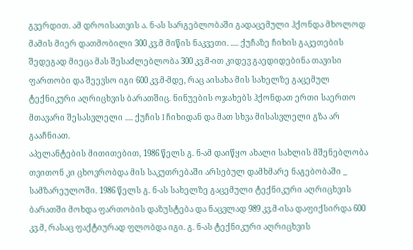გვერდით. ამ დროისათვის ა. ნ-ას სარგებლობაში გადაცემული ჰქონდა მხოლოდ მამის მიერ დათმობილი 300 კვ.მ მიწის ნაკვეთი. .... ქუჩაზე ჩიხის გაკეთების შედეგად მიეცა მას შესაძლებლობა 300 კვ.მ-ით კიდევ გაედიდებინა თავისი ფართობი და შეევსო იგი 600 კვ.მ-მდე, რაც აისახა მის სახელზე გაცემულ ტექნიკური აღრიცხვის ბარათშიც. ნინუების ოჯახებს ჰქონდათ ერთი საერთო მთავარი შესასვლელი .... ქუჩის I ჩიხიდან და მათ სხვა მისასვლელი გზა არ გააჩნიათ.
აპელანტების მითითებით, 1986 წელს გ. ნ-ამ დაიწყო ახალი სახლის მშენებლობა თვითონ კი ცხოვრობდა მის საკუთრებაში არსებულ დამხმარე ნაგებობაში _ სამზარეულოში. 1986 წელს გ. ნ-ას სახელზე გაცემული ტექნიკური აღრიცხვის ბარათში მოხდა ფართობის დაზუსტება და ნაცვლად 989 კვ.მ-ისა დაფიქსირდა 600 კვ.მ, რასაც ფაქტიურად ფლობდა იგი. გ. ნ-ას ტექნიკური აღრიცხვის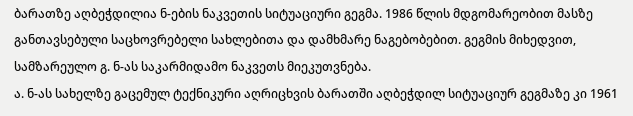ბარათზე აღბეჭდილია ნ-ების ნაკვეთის სიტუაციური გეგმა. 1986 წლის მდგომარეობით მასზე განთავსებული საცხოვრებელი სახლებითა და დამხმარე ნაგებობებით. გეგმის მიხედვით, სამზარეულო გ. ნ-ას საკარმიდამო ნაკვეთს მიეკუთვნება.
ა. ნ-ას სახელზე გაცემულ ტექნიკური აღრიცხვის ბარათში აღბეჭდილ სიტუაციურ გეგმაზე კი 1961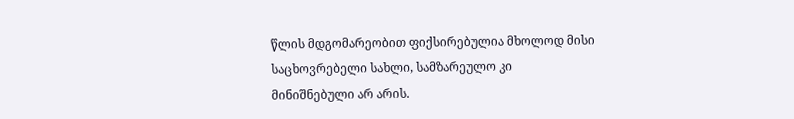წლის მდგომარეობით ფიქსირებულია მხოლოდ მისი საცხოვრებელი სახლი, სამზარეულო კი მინიშნებული არ არის.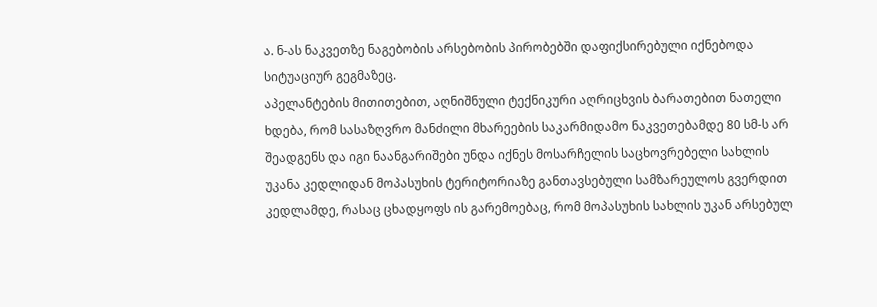ა. ნ-ას ნაკვეთზე ნაგებობის არსებობის პირობებში დაფიქსირებული იქნებოდა სიტუაციურ გეგმაზეც.
აპელანტების მითითებით, აღნიშნული ტექნიკური აღრიცხვის ბარათებით ნათელი ხდება, რომ სასაზღვრო მანძილი მხარეების საკარმიდამო ნაკვეთებამდე 80 სმ-ს არ შეადგენს და იგი ნაანგარიშები უნდა იქნეს მოსარჩელის საცხოვრებელი სახლის უკანა კედლიდან მოპასუხის ტერიტორიაზე განთავსებული სამზარეულოს გვერდით კედლამდე, რასაც ცხადყოფს ის გარემოებაც, რომ მოპასუხის სახლის უკან არსებულ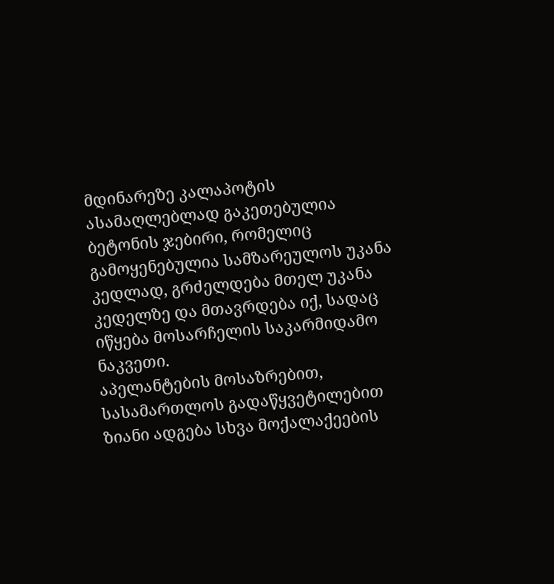მდინარეზე კალაპოტის ასამაღლებლად გაკეთებულია ბეტონის ჯებირი, რომელიც გამოყენებულია სამზარეულოს უკანა კედლად, გრძელდება მთელ უკანა კედელზე და მთავრდება იქ, სადაც იწყება მოსარჩელის საკარმიდამო ნაკვეთი.
აპელანტების მოსაზრებით, სასამართლოს გადაწყვეტილებით ზიანი ადგება სხვა მოქალაქეების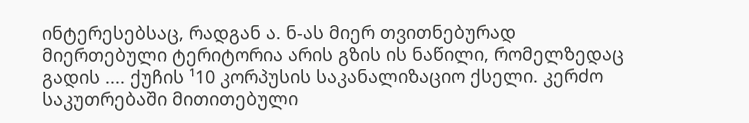ინტერესებსაც, რადგან ა. ნ-ას მიერ თვითნებურად მიერთებული ტერიტორია არის გზის ის ნაწილი, რომელზედაც გადის .... ქუჩის ¹10 კორპუსის საკანალიზაციო ქსელი. კერძო საკუთრებაში მითითებული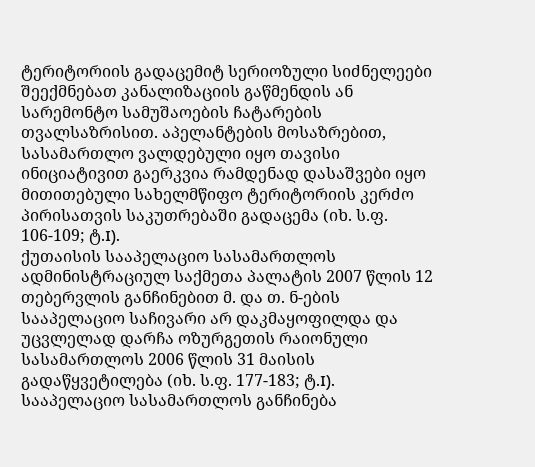ტერიტორიის გადაცემიტ სერიოზული სიძნელეები შეექმნებათ კანალიზაციის გაწმენდის ან სარემონტო სამუშაოების ჩატარების თვალსაზრისით. აპელანტების მოსაზრებით, სასამართლო ვალდებული იყო თავისი ინიციატივით გაერკვია რამდენად დასაშვები იყო მითითებული სახელმწიფო ტერიტორიის კერძო პირისათვის საკუთრებაში გადაცემა (იხ. ს.ფ. 106-109; ტ.I).
ქუთაისის სააპელაციო სასამართლოს ადმინისტრაციულ საქმეთა პალატის 2007 წლის 12 თებერვლის განჩინებით მ. და თ. ნ-ების სააპელაციო საჩივარი არ დაკმაყოფილდა და უცვლელად დარჩა ოზურგეთის რაიონული სასამართლოს 2006 წლის 31 მაისის გადაწყვეტილება (იხ. ს.ფ. 177-183; ტ.I).
სააპელაციო სასამართლოს განჩინება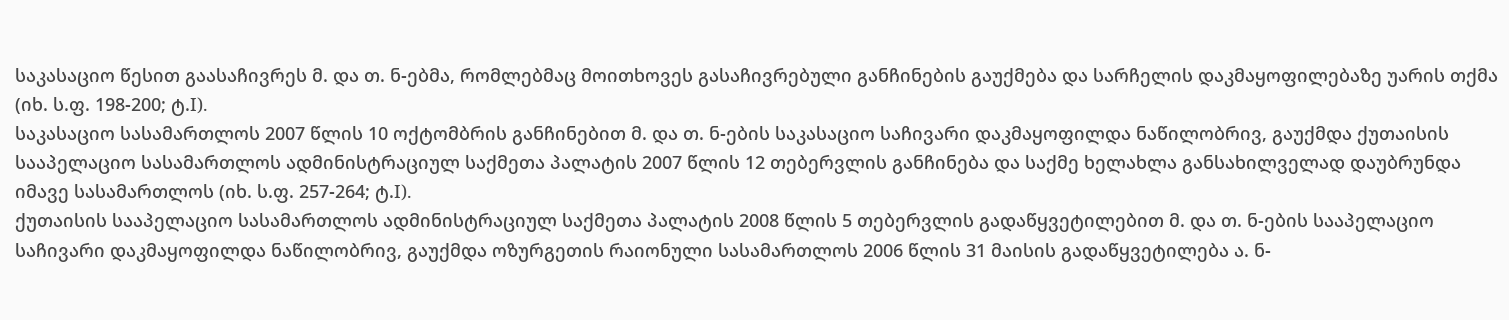საკასაციო წესით გაასაჩივრეს მ. და თ. ნ-ებმა, რომლებმაც მოითხოვეს გასაჩივრებული განჩინების გაუქმება და სარჩელის დაკმაყოფილებაზე უარის თქმა (იხ. ს.ფ. 198-200; ტ.I).
საკასაციო სასამართლოს 2007 წლის 10 ოქტომბრის განჩინებით მ. და თ. ნ-ების საკასაციო საჩივარი დაკმაყოფილდა ნაწილობრივ, გაუქმდა ქუთაისის სააპელაციო სასამართლოს ადმინისტრაციულ საქმეთა პალატის 2007 წლის 12 თებერვლის განჩინება და საქმე ხელახლა განსახილველად დაუბრუნდა იმავე სასამართლოს (იხ. ს.ფ. 257-264; ტ.I).
ქუთაისის სააპელაციო სასამართლოს ადმინისტრაციულ საქმეთა პალატის 2008 წლის 5 თებერვლის გადაწყვეტილებით მ. და თ. ნ-ების სააპელაციო საჩივარი დაკმაყოფილდა ნაწილობრივ, გაუქმდა ოზურგეთის რაიონული სასამართლოს 2006 წლის 31 მაისის გადაწყვეტილება ა. ნ-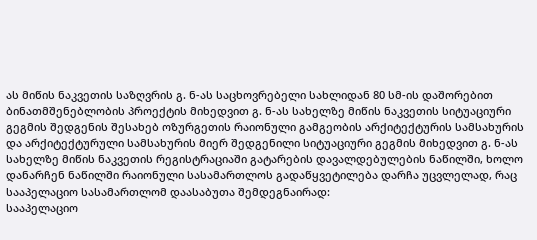ას მიწის ნაკვეთის საზღვრის გ. ნ-ას საცხოვრებელი სახლიდან 80 სმ-ის დაშორებით ბინათმშენებლობის პროექტის მიხედვით გ. ნ-ას სახელზე მიწის ნაკვეთის სიტუაციური გეგმის შედგენის შესახებ ოზურგეთის რაიონული გამგეობის არქიტექტურის სამსახურის და არქიტექტურული სამსახურის მიერ შედგენილი სიტუაციური გეგმის მიხედვით გ. ნ-ას სახელზე მიწის ნაკვეთის რეგისტრაციაში გატარების დავალდებულების ნაწილში, ხოლო დანარჩენ ნაწილში რაიონული სასამართლოს გადაწყვეტილება დარჩა უცვლელად, რაც სააპელაციო სასამართლომ დაასაბუთა შემდეგნაირად:
სააპელაციო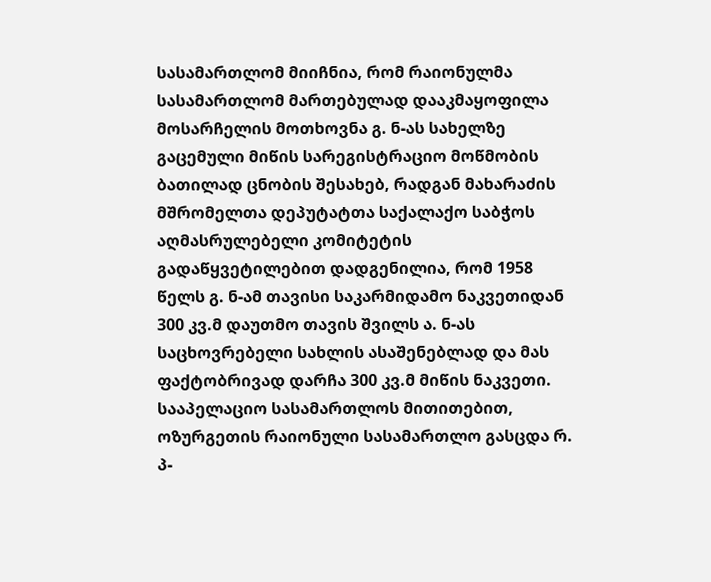სასამართლომ მიიჩნია, რომ რაიონულმა სასამართლომ მართებულად დააკმაყოფილა მოსარჩელის მოთხოვნა გ. ნ-ას სახელზე გაცემული მიწის სარეგისტრაციო მოწმობის ბათილად ცნობის შესახებ, რადგან მახარაძის მშრომელთა დეპუტატთა საქალაქო საბჭოს აღმასრულებელი კომიტეტის გადაწყვეტილებით დადგენილია, რომ 1958 წელს გ. ნ-ამ თავისი საკარმიდამო ნაკვეთიდან 300 კვ.მ დაუთმო თავის შვილს ა. ნ-ას საცხოვრებელი სახლის ასაშენებლად და მას ფაქტობრივად დარჩა 300 კვ.მ მიწის ნაკვეთი.
სააპელაციო სასამართლოს მითითებით, ოზურგეთის რაიონული სასამართლო გასცდა რ. პ-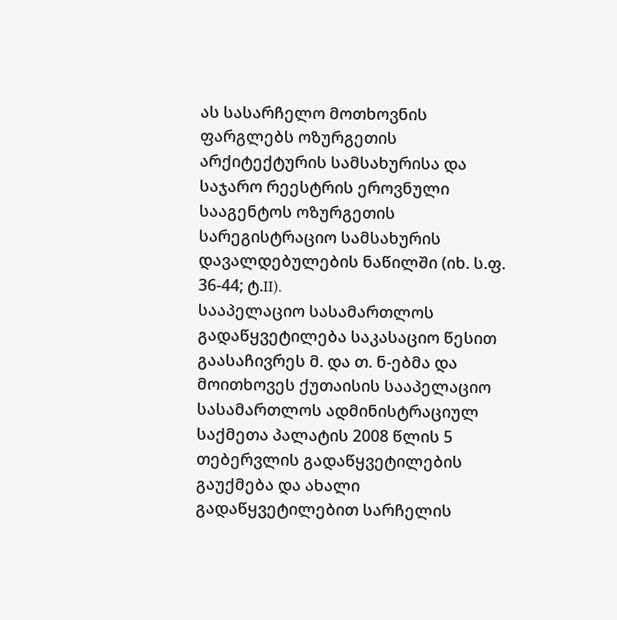ას სასარჩელო მოთხოვნის ფარგლებს ოზურგეთის არქიტექტურის სამსახურისა და საჯარო რეესტრის ეროვნული სააგენტოს ოზურგეთის სარეგისტრაციო სამსახურის დავალდებულების ნაწილში (იხ. ს.ფ. 36-44; ტ.II).
სააპელაციო სასამართლოს გადაწყვეტილება საკასაციო წესით გაასაჩივრეს მ. და თ. ნ-ებმა და მოითხოვეს ქუთაისის სააპელაციო სასამართლოს ადმინისტრაციულ საქმეთა პალატის 2008 წლის 5 თებერვლის გადაწყვეტილების გაუქმება და ახალი გადაწყვეტილებით სარჩელის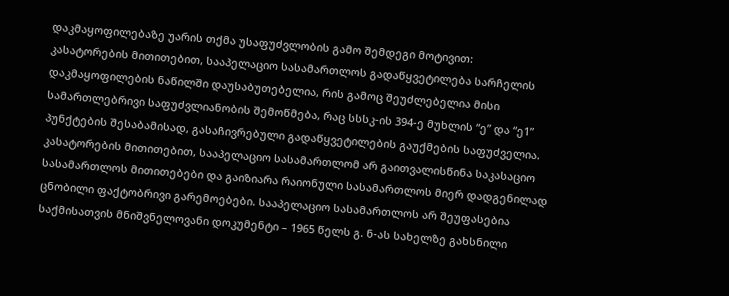დაკმაყოფილებაზე უარის თქმა უსაფუძვლობის გამო შემდეგი მოტივით:
კასატორების მითითებით, სააპელაციო სასამართლოს გადაწყვეტილება სარჩელის დაკმაყოფილების ნაწილში დაუსაბუთებელია, რის გამოც შეუძლებელია მისი სამართლებრივი საფუძვლიანობის შემოწმება, რაც სსსკ-ის 394-ე მუხლის “ე” და “ე1” პუნქტების შესაბამისად, გასაჩივრებული გადაწყვეტილების გაუქმების საფუძველია.
კასატორების მითითებით, სააპელაციო სასამართლომ არ გაითვალისწინა საკასაციო სასამართლოს მითითებები და გაიზიარა რაიონული სასამართლოს მიერ დადგენილად ცნობილი ფაქტობრივი გარემოებები. სააპელაციო სასამართლოს არ შეუფასებია საქმისათვის მნიშვნელოვანი დოკუმენტი – 1965 წელს გ. ნ-ას სახელზე გახსნილი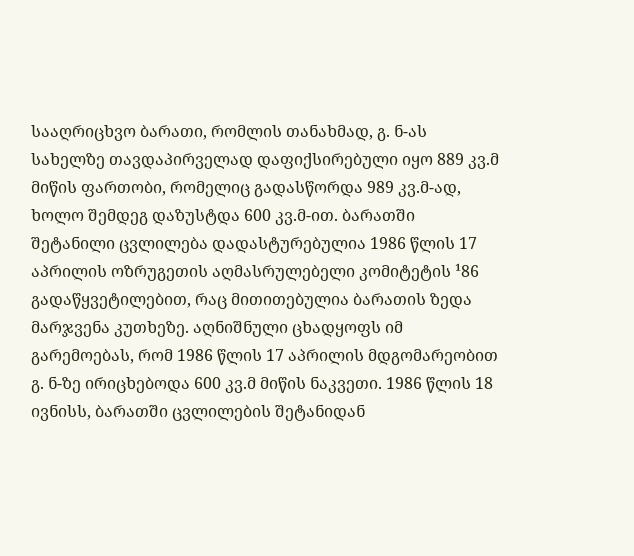სააღრიცხვო ბარათი, რომლის თანახმად, გ. ნ-ას სახელზე თავდაპირველად დაფიქსირებული იყო 889 კვ.მ მიწის ფართობი, რომელიც გადასწორდა 989 კვ.მ-ად, ხოლო შემდეგ დაზუსტდა 600 კვ.მ-ით. ბარათში შეტანილი ცვლილება დადასტურებულია 1986 წლის 17 აპრილის ოზრუგეთის აღმასრულებელი კომიტეტის ¹86 გადაწყვეტილებით, რაც მითითებულია ბარათის ზედა მარჯვენა კუთხეზე. აღნიშნული ცხადყოფს იმ გარემოებას, რომ 1986 წლის 17 აპრილის მდგომარეობით გ. ნ-ზე ირიცხებოდა 600 კვ.მ მიწის ნაკვეთი. 1986 წლის 18 ივნისს, ბარათში ცვლილების შეტანიდან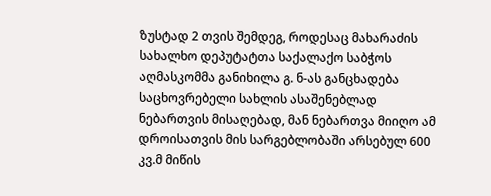ზუსტად 2 თვის შემდეგ, როდესაც მახარაძის სახალხო დეპუტატთა საქალაქო საბჭოს აღმასკომმა განიხილა გ. ნ-ას განცხადება საცხოვრებელი სახლის ასაშენებლად ნებართვის მისაღებად, მან ნებართვა მიიღო ამ დროისათვის მის სარგებლობაში არსებულ 600 კვ.მ მიწის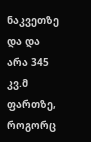ნაკვეთზე და და არა 345 კვ.მ ფართზე, როგორც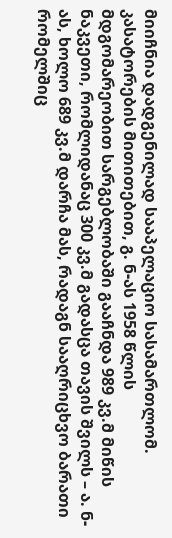მიიჩნია დადგენილად სააპელაციო სასამართლომ.
კასატორების მითითებით, გ. ნ-ას 1958 წლის მდგომარეობით სარგებლობაში გააჩნდა 989 კვ.მ მიწის ნაკვეთი, რომლიდანაც 300 კვ.მ გადასცა თავის შვილს – ა. ნ-ას, ხოლო 689 კვ.მ დარჩა მას, რადაგნ სააღრიცხვო ბარათი რომელშიც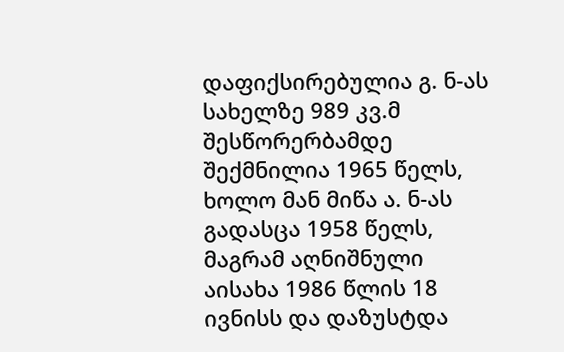დაფიქსირებულია გ. ნ-ას სახელზე 989 კვ.მ შესწორერბამდე შექმნილია 1965 წელს, ხოლო მან მიწა ა. ნ-ას გადასცა 1958 წელს, მაგრამ აღნიშნული აისახა 1986 წლის 18 ივნისს და დაზუსტდა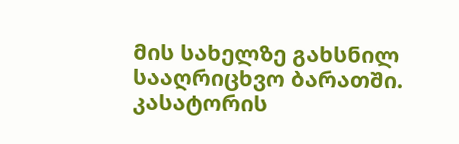მის სახელზე გახსნილ სააღრიცხვო ბარათში.
კასატორის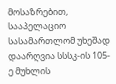მოსაზრებით, სააპელაციო სასამართლომ უხეშად დაარღვია სსსკ-ის 105-ე მუხლის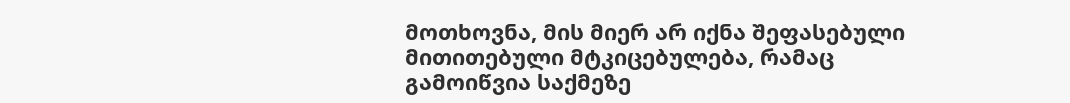მოთხოვნა, მის მიერ არ იქნა შეფასებული მითითებული მტკიცებულება, რამაც გამოიწვია საქმეზე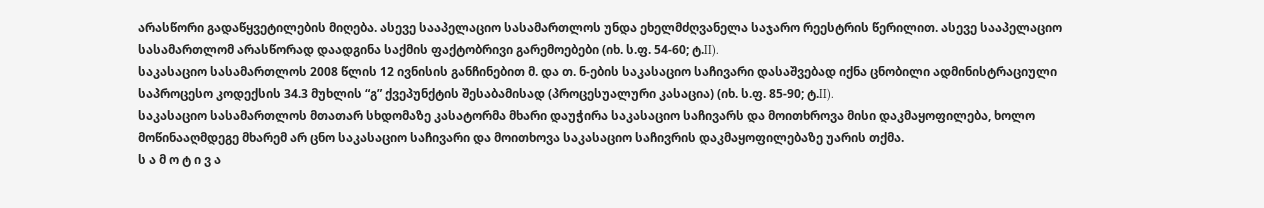არასწორი გადაწყვეტილების მიღება. ასევე სააპელაციო სასამართლოს უნდა ეხელმძღვანელა საჯარო რეესტრის წერილით. ასევე სააპელაციო სასამართლომ არასწორად დაადგინა საქმის ფაქტობრივი გარემოებები (იხ. ს.ფ. 54-60; ტ.II).
საკასაციო სასამართლოს 2008 წლის 12 ივნისის განჩინებით მ. და თ. ნ-ების საკასაციო საჩივარი დასაშვებად იქნა ცნობილი ადმინისტრაციული საპროცესო კოდექსის 34.3 მუხლის “გ” ქვეპუნქტის შესაბამისად (პროცესუალური კასაცია) (იხ. ს.ფ. 85-90; ტ.II).
საკასაციო სასამართლოს მთათარ სხდომაზე კასატორმა მხარი დაუჭირა საკასაციო საჩივარს და მოითხროვა მისი დაკმაყოფილება, ხოლო მოწინააღმდეგე მხარემ არ ცნო საკასაციო საჩივარი და მოითხოვა საკასაციო საჩივრის დაკმაყოფილებაზე უარის თქმა.
ს ა მ ო ტ ი ვ ა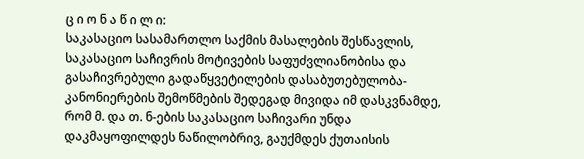ც ი ო ნ ა წ ი ლ ი:
საკასაციო სასამართლო საქმის მასალების შესწავლის, საკასაციო საჩივრის მოტივების საფუძვლიანობისა და გასაჩივრებული გადაწყვეტილების დასაბუთებულობა-კანონიერების შემოწმების შედეგად მივიდა იმ დასკვნამდე, რომ მ. და თ. ნ-ების საკასაციო საჩივარი უნდა დაკმაყოფილდეს ნაწილობრივ, გაუქმდეს ქუთაისის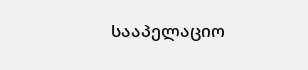სააპელაციო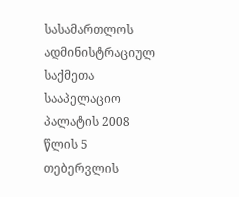სასამართლოს ადმინისტრაციულ საქმეთა სააპელაციო პალატის 2008 წლის 5 თებერვლის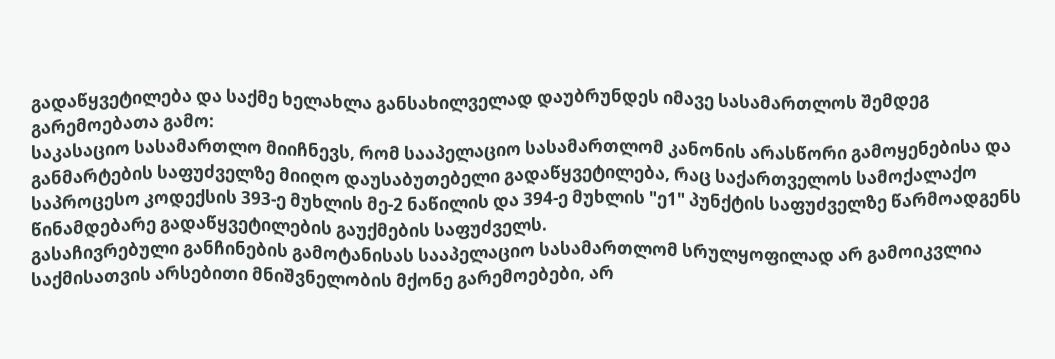გადაწყვეტილება და საქმე ხელახლა განსახილველად დაუბრუნდეს იმავე სასამართლოს შემდეგ გარემოებათა გამო:
საკასაციო სასამართლო მიიჩნევს, რომ სააპელაციო სასამართლომ კანონის არასწორი გამოყენებისა და განმარტების საფუძველზე მიიღო დაუსაბუთებელი გადაწყვეტილება, რაც საქართველოს სამოქალაქო საპროცესო კოდექსის 393-ე მუხლის მე-2 ნაწილის და 394-ე მუხლის "ე1" პუნქტის საფუძველზე წარმოადგენს წინამდებარე გადაწყვეტილების გაუქმების საფუძველს.
გასაჩივრებული განჩინების გამოტანისას სააპელაციო სასამართლომ სრულყოფილად არ გამოიკვლია საქმისათვის არსებითი მნიშვნელობის მქონე გარემოებები, არ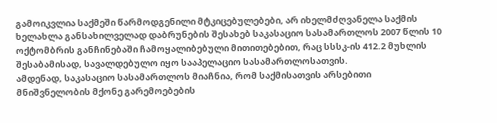გამოიკვლია საქმეში წარმოდგენილი მტკიცებულებები, არ იხელმძღვანელა საქმის ხელახლა განსახილველად დაბრუნების შესახებ საკასაციო სასამართლოს 2007 წლის 10 ოქტომბრის განჩინებაში ჩამოყალიბებული მითითებებით, რაც სსსკ-ის 412.2 მუხლის შესაბამისად, სავალდებულო იყო სააპელაციო სასამართლოსათვის.
ამდენად, საკასაციო სასამართლოს მიაჩნია, რომ საქმისათვის არსებითი მნიშვნელობის მქონე გარემოებების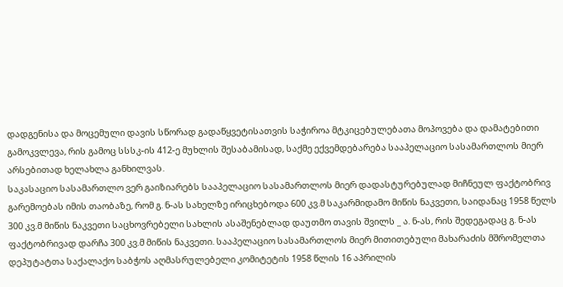დადგენისა და მოცემული დავის სწორად გადაწყვეტისათვის საჭიროა მტკიცებულებათა მოპოვება და დამატებითი გამოკვლევა, რის გამოც სსსკ-ის 412-ე მუხლის შესაბამისად, საქმე ექვემდებარება სააპელაციო სასამართლოს მიერ არსებითად ხელახლა განხილვას.
საკასაციო სასამართლო ვერ გაიზიარებს სააპელაციო სასამართლოს მიერ დადასტურებულად მიჩნეულ ფაქტობრივ გარემოებას იმის თაობაზე, რომ გ. ნ-ას სახელზე ირიცხებოდა 600 კვ.მ საკარმიდამო მიწის ნაკვეთი, საიდანაც 1958 წელს 300 კვ.მ მიწის ნაკვეთი საცხოვრებელი სახლის ასაშენებლად დაუთმო თავის შვილს _ ა. ნ-ას, რის შედეგადაც გ. ნ-ას ფაქტობრივად დარჩა 300 კვ.მ მიწის ნაკვეთი. სააპელაციო სასამართლოს მიერ მითითებული მახარაძის მშრომელთა დეპუტატთა საქალაქო საბჭოს აღმასრულებელი კომიტეტის 1958 წლის 16 აპრილის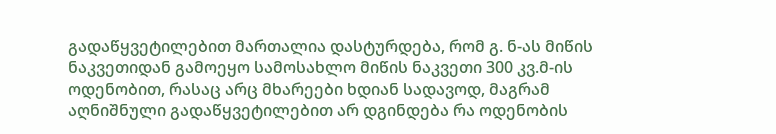გადაწყვეტილებით მართალია დასტურდება, რომ გ. ნ-ას მიწის ნაკვეთიდან გამოეყო სამოსახლო მიწის ნაკვეთი 300 კვ.მ-ის ოდენობით, რასაც არც მხარეები ხდიან სადავოდ, მაგრამ აღნიშნული გადაწყვეტილებით არ დგინდება რა ოდენობის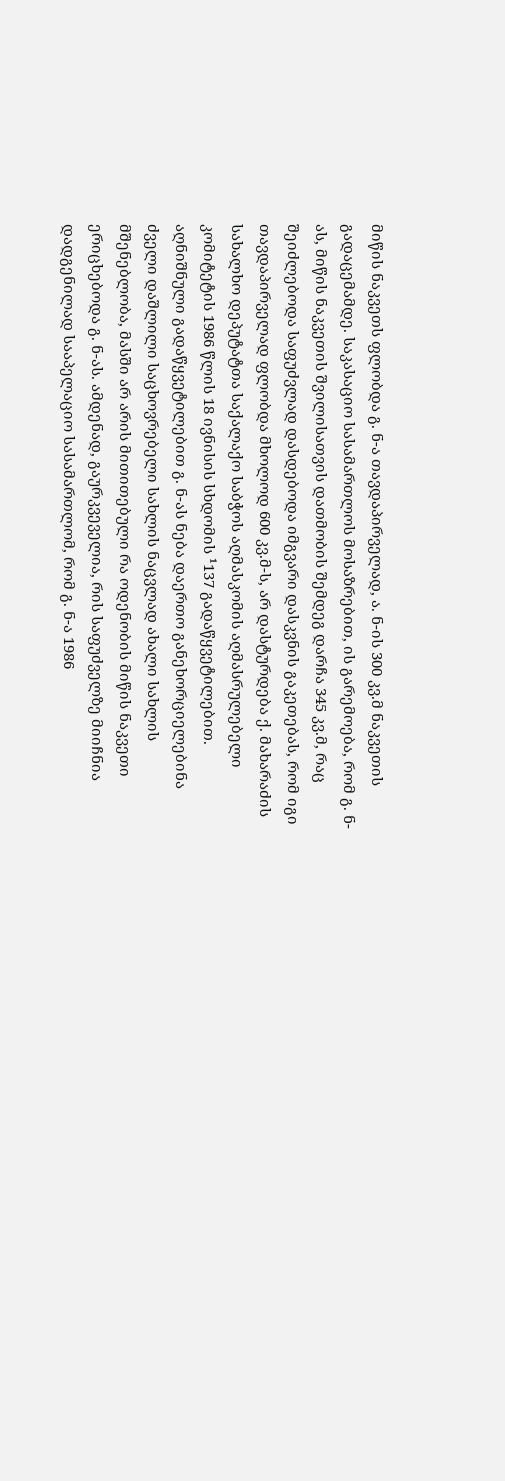მიწის ნაკვეთს ფლობდა გ. ნ-ა თავდაპირველად, ა. ნ-ის 300 კვ.მ ნაკვეთის გადაცემამდე. საკასაციო სასამართლოს მოსაზრებით, ის გარემოება, რომ გ. ნ-ას, მიწის ნაკვეთის შვილისათვის დათმობის შემდეგ დარჩა 345 კვ.მ, რაც შეიძლებოდა საფუძვლად დასდებოდა იმგვარი დასკვნის გაკეთებას, რომ იგი თავდაპირველად ფლობდა მხოლოდ 600 კვ.მ-ს, არ დასტურდება ქ. მახარაძის სახალხო დეპუტატთა საქალაქო საბჭოს აღმასკომის აღმასრულებელი კომიტეტის 1986 წლის 18 ივნისის სხდომის ¹137 გადაწყვეტილებით. აღნიშნული გადაწყვეტილებით გ. ნ-ას ნება დაერთო განეხორციელებინა ძველი დაშლილი საცხოვრებელი სახლის ნაცვლად ახალი სახლის მშენებლობა, მასში არ არის მითითებული რა ოდენობის მიწის ნაკვეთი ერიცხებოდა გ. ნ-ას. ამდენად, გაურკვეველია, რის საფუძველზე მიიჩნია დადგენილად სააპელაციო სასამართლომ, რომ გ. ნ-ა 1986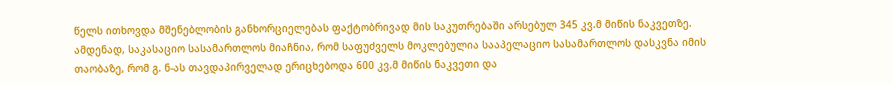წელს ითხოვდა მშენებლობის განხორციელებას ფაქტობრივად მის საკუთრებაში არსებულ 345 კვ.მ მიწის ნაკვეთზე.
ამდენად, საკასაციო სასამართლოს მიაჩნია, რომ საფუძველს მოკლებულია სააპელაციო სასამართლოს დასკვნა იმის თაობაზე, რომ გ. ნ-ას თავდაპირველად ერიცხებოდა 600 კვ.მ მიწის ნაკვეთი და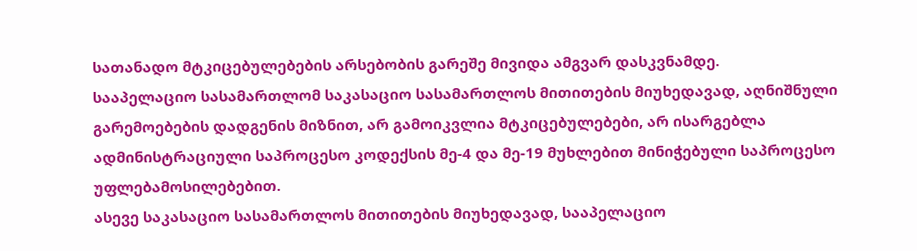სათანადო მტკიცებულებების არსებობის გარეშე მივიდა ამგვარ დასკვნამდე.
სააპელაციო სასამართლომ საკასაციო სასამართლოს მითითების მიუხედავად, აღნიშნული გარემოებების დადგენის მიზნით, არ გამოიკვლია მტკიცებულებები, არ ისარგებლა ადმინისტრაციული საპროცესო კოდექსის მე-4 და მე-19 მუხლებით მინიჭებული საპროცესო უფლებამოსილებებით.
ასევე საკასაციო სასამართლოს მითითების მიუხედავად, სააპელაციო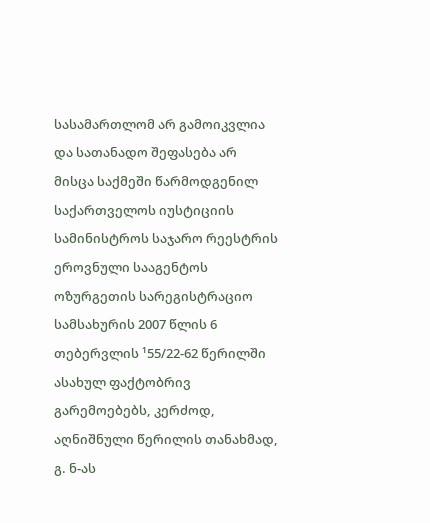სასამართლომ არ გამოიკვლია და სათანადო შეფასება არ მისცა საქმეში წარმოდგენილ საქართველოს იუსტიციის სამინისტროს საჯარო რეესტრის ეროვნული სააგენტოს ოზურგეთის სარეგისტრაციო სამსახურის 2007 წლის 6 თებერვლის ¹55/22-62 წერილში ასახულ ფაქტობრივ გარემოებებს, კერძოდ, აღნიშნული წერილის თანახმად, გ. ნ-ას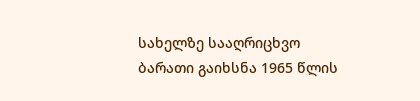სახელზე სააღრიცხვო ბარათი გაიხსნა 1965 წლის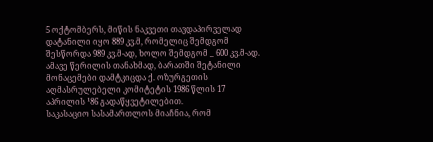5 ოქტომბერს, მიწის ნაკვეთი თავდაპირველად დატანილი იყო 889 კვ.მ, რომელიც შემდგომ შესწორდა 989 კვ.მ-ად, ხოლო შემდგომ _ 600 კვ.მ-ად. ამავე წერილის თანახმად, ბარათში შეტანილი მონაცემები დამტკიცდა ქ. ოზურგეთის აღმასრულებელი კომიტეტის 1986 წლის 17 აპრილის ¹86 გადაწყვეტილებით.
საკასაციო სასამართლოს მიაჩნია, რომ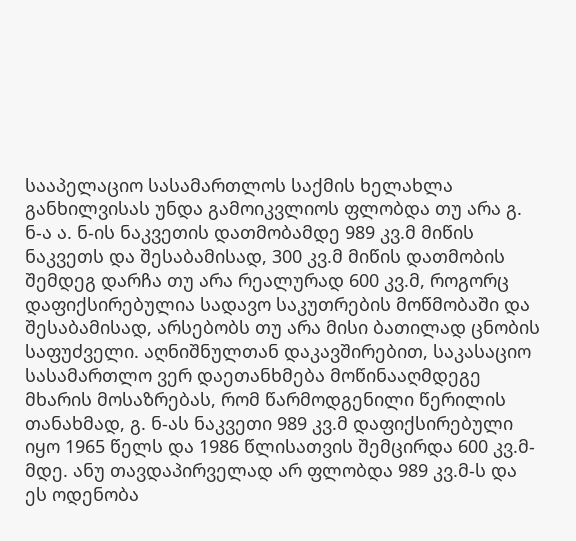სააპელაციო სასამართლოს საქმის ხელახლა განხილვისას უნდა გამოიკვლიოს ფლობდა თუ არა გ. ნ-ა ა. ნ-ის ნაკვეთის დათმობამდე 989 კვ.მ მიწის ნაკვეთს და შესაბამისად, 300 კვ.მ მიწის დათმობის შემდეგ დარჩა თუ არა რეალურად 600 კვ.მ, როგორც დაფიქსირებულია სადავო საკუთრების მოწმობაში და შესაბამისად, არსებობს თუ არა მისი ბათილად ცნობის საფუძველი. აღნიშნულთან დაკავშირებით, საკასაციო სასამართლო ვერ დაეთანხმება მოწინააღმდეგე მხარის მოსაზრებას, რომ წარმოდგენილი წერილის თანახმად, გ. ნ-ას ნაკვეთი 989 კვ.მ დაფიქსირებული იყო 1965 წელს და 1986 წლისათვის შემცირდა 600 კვ.მ-მდე. ანუ თავდაპირველად არ ფლობდა 989 კვ.მ-ს და ეს ოდენობა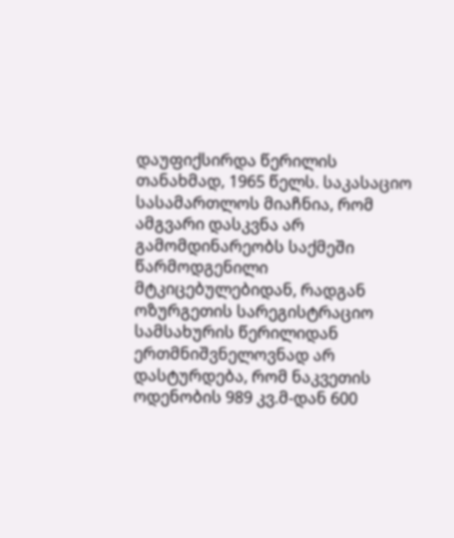დაუფიქსირდა წერილის თანახმად, 1965 წელს. საკასაციო სასამართლოს მიაჩნია, რომ ამგვარი დასკვნა არ გამომდინარეობს საქმეში წარმოდგენილი მტკიცებულებიდან, რადგან ოზურგეთის სარეგისტრაციო სამსახურის წერილიდან ერთმნიშვნელოვნად არ დასტურდება, რომ ნაკვეთის ოდენობის 989 კვ.მ-დან 600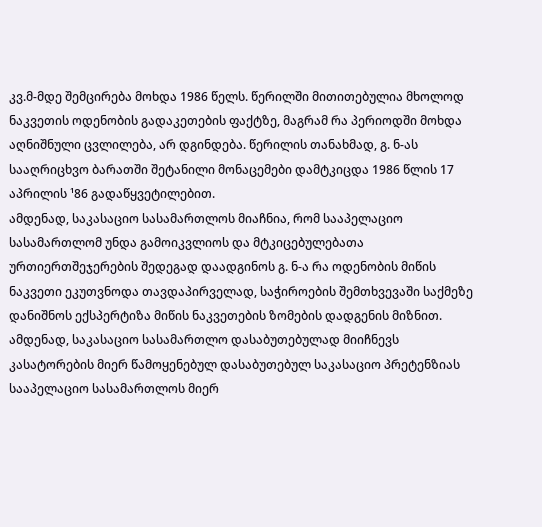კვ.მ-მდე შემცირება მოხდა 1986 წელს. წერილში მითითებულია მხოლოდ ნაკვეთის ოდენობის გადაკეთების ფაქტზე, მაგრამ რა პერიოდში მოხდა აღნიშნული ცვლილება, არ დგინდება. წერილის თანახმად, გ. ნ-ას სააღრიცხვო ბარათში შეტანილი მონაცემები დამტკიცდა 1986 წლის 17 აპრილის ¹86 გადაწყვეტილებით.
ამდენად, საკასაციო სასამართლოს მიაჩნია, რომ სააპელაციო სასამართლომ უნდა გამოიკვლიოს და მტკიცებულებათა ურთიერთშეჯერების შედეგად დაადგინოს გ. ნ-ა რა ოდენობის მიწის ნაკვეთი ეკუთვნოდა თავდაპირველად, საჭიროების შემთხვევაში საქმეზე დანიშნოს ექსპერტიზა მიწის ნაკვეთების ზომების დადგენის მიზნით.
ამდენად, საკასაციო სასამართლო დასაბუთებულად მიიჩნევს კასატორების მიერ წამოყენებულ დასაბუთებულ საკასაციო პრეტენზიას სააპელაციო სასამართლოს მიერ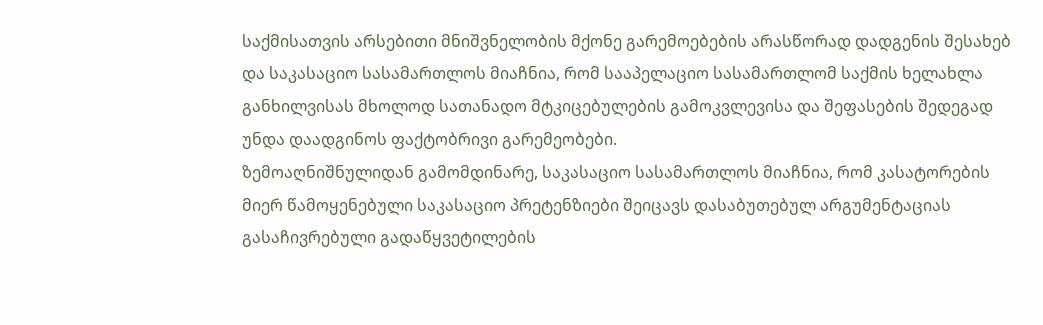საქმისათვის არსებითი მნიშვნელობის მქონე გარემოებების არასწორად დადგენის შესახებ და საკასაციო სასამართლოს მიაჩნია, რომ სააპელაციო სასამართლომ საქმის ხელახლა განხილვისას მხოლოდ სათანადო მტკიცებულების გამოკვლევისა და შეფასების შედეგად უნდა დაადგინოს ფაქტობრივი გარემეობები.
ზემოაღნიშნულიდან გამომდინარე, საკასაციო სასამართლოს მიაჩნია, რომ კასატორების მიერ წამოყენებული საკასაციო პრეტენზიები შეიცავს დასაბუთებულ არგუმენტაციას გასაჩივრებული გადაწყვეტილების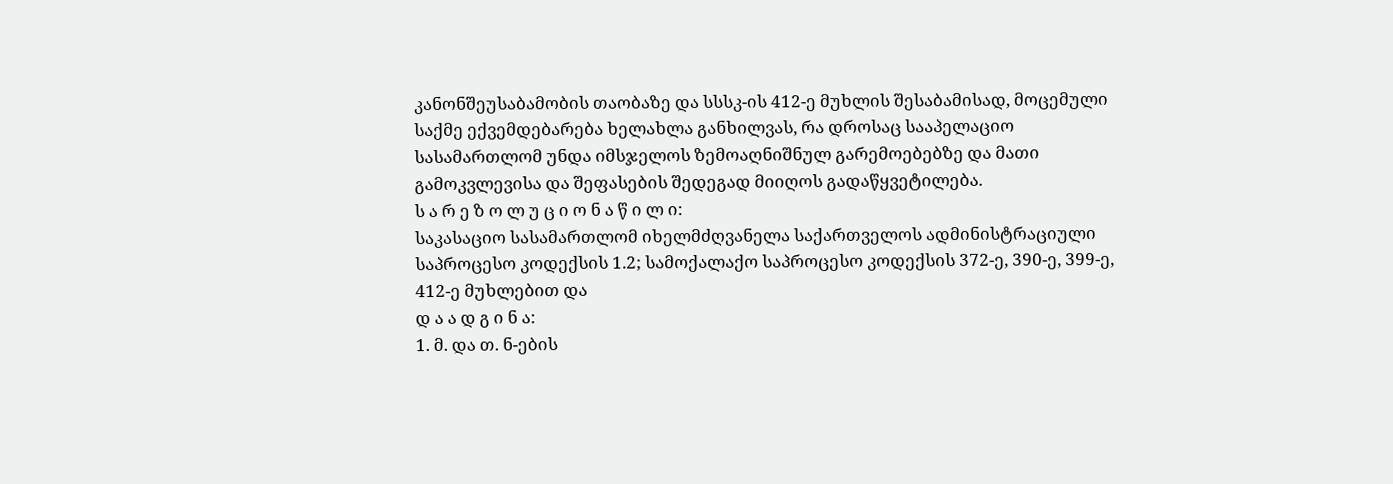კანონშეუსაბამობის თაობაზე და სსსკ-ის 412-ე მუხლის შესაბამისად, მოცემული საქმე ექვემდებარება ხელახლა განხილვას, რა დროსაც სააპელაციო სასამართლომ უნდა იმსჯელოს ზემოაღნიშნულ გარემოებებზე და მათი გამოკვლევისა და შეფასების შედეგად მიიღოს გადაწყვეტილება.
ს ა რ ე ზ ო ლ უ ც ი ო ნ ა წ ი ლ ი:
საკასაციო სასამართლომ იხელმძღვანელა საქართველოს ადმინისტრაციული საპროცესო კოდექსის 1.2; სამოქალაქო საპროცესო კოდექსის 372-ე, 390-ე, 399-ე, 412-ე მუხლებით და
დ ა ა დ გ ი ნ ა:
1. მ. და თ. ნ-ების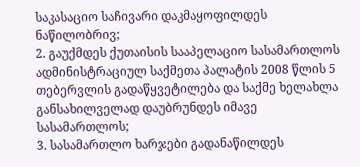საკასაციო საჩივარი დაკმაყოფილდეს ნაწილობრივ;
2. გაუქმდეს ქუთაისის სააპელაციო სასამართლოს ადმინისტრაციულ საქმეთა პალატის 2008 წლის 5 თებერვლის გადაწყვეტილება და საქმე ხელახლა განსახილველად დაუბრუნდეს იმავე სასამართლოს;
3. სასამართლო ხარჯები გადანაწილდეს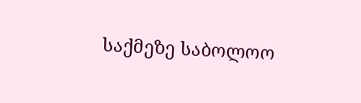საქმეზე საბოლოო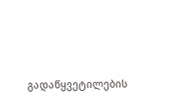გადაწყვეტილების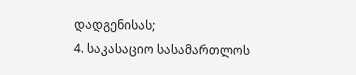დადგენისას;
4. საკასაციო სასამართლოს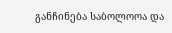განჩინება საბოლოოა და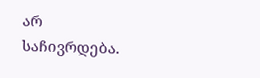არ საჩივრდება.